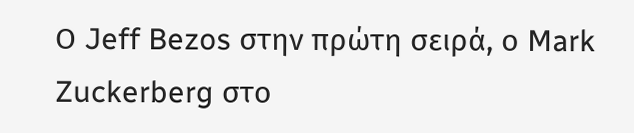Ο Jeff Bezos στην πρώτη σειρά, ο Mark Zuckerberg στο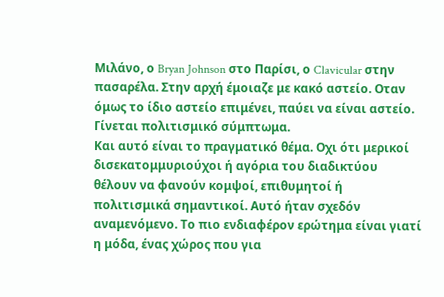Μιλάνο, ο Bryan Johnson στο Παρίσι, ο Clavicular στην πασαρέλα. Στην αρχή έμοιαζε με κακό αστείο. Οταν όμως το ίδιο αστείο επιμένει, παύει να είναι αστείο. Γίνεται πολιτισμικό σύμπτωμα.
Και αυτό είναι το πραγματικό θέμα. Οχι ότι μερικοί δισεκατομμυριούχοι ή αγόρια του διαδικτύου θέλουν να φανούν κομψοί, επιθυμητοί ή πολιτισμικά σημαντικοί. Αυτό ήταν σχεδόν αναμενόμενο. Το πιο ενδιαφέρον ερώτημα είναι γιατί η μόδα, ένας χώρος που για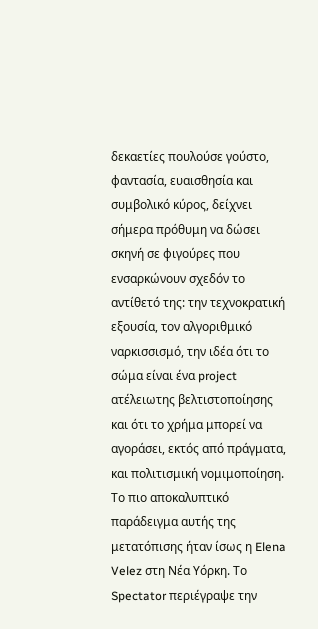δεκαετίες πουλούσε γούστο, φαντασία, ευαισθησία και συμβολικό κύρος, δείχνει σήμερα πρόθυμη να δώσει σκηνή σε φιγούρες που ενσαρκώνουν σχεδόν το αντίθετό της: την τεχνοκρατική εξουσία, τον αλγοριθμικό ναρκισσισμό, την ιδέα ότι το σώμα είναι ένα project ατέλειωτης βελτιστοποίησης και ότι το χρήμα μπορεί να αγοράσει, εκτός από πράγματα, και πολιτισμική νομιμοποίηση.
Το πιο αποκαλυπτικό παράδειγμα αυτής της μετατόπισης ήταν ίσως η Elena Velez στη Νέα Υόρκη. Το Spectator περιέγραψε την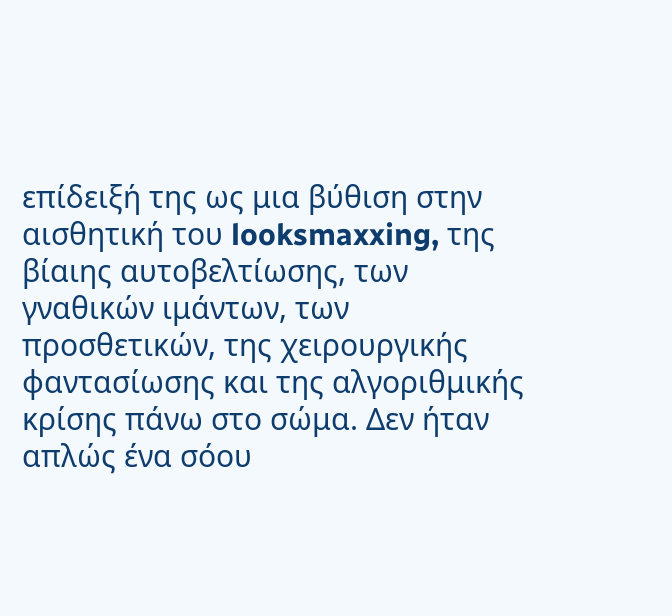επίδειξή της ως μια βύθιση στην αισθητική του looksmaxxing, της βίαιης αυτοβελτίωσης, των γναθικών ιμάντων, των προσθετικών, της χειρουργικής φαντασίωσης και της αλγοριθμικής κρίσης πάνω στο σώμα. Δεν ήταν απλώς ένα σόου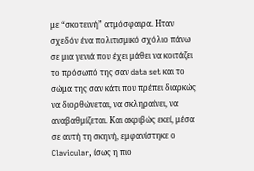με “σκοτεινή” ατμόσφαιρα. Ηταν σχεδόν ένα πολιτισμικό σχόλιο πάνω σε μια γενιά που έχει μάθει να κοιτάζει το πρόσωπό της σαν data set και το σώμα της σαν κάτι που πρέπει διαρκώς να διορθώνεται, να σκληραίνει, να αναβαθμίζεται. Και ακριβώς εκεί, μέσα σε αυτή τη σκηνή, εμφανίστηκε ο Clavicular, ίσως η πιο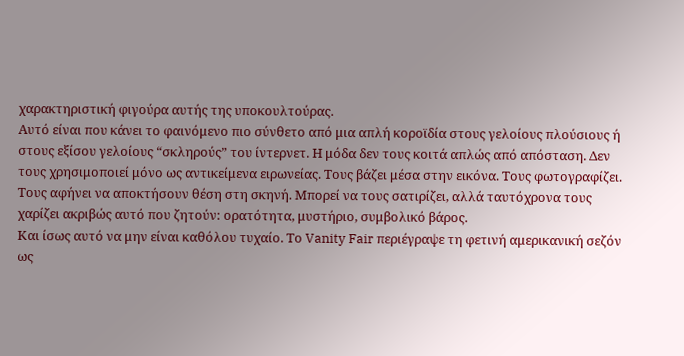χαρακτηριστική φιγούρα αυτής της υποκουλτούρας.
Αυτό είναι που κάνει το φαινόμενο πιο σύνθετο από μια απλή κοροϊδία στους γελοίους πλούσιους ή στους εξίσου γελοίους “σκληρούς” του ίντερνετ. Η μόδα δεν τους κοιτά απλώς από απόσταση. Δεν τους χρησιμοποιεί μόνο ως αντικείμενα ειρωνείας. Τους βάζει μέσα στην εικόνα. Τους φωτογραφίζει. Τους αφήνει να αποκτήσουν θέση στη σκηνή. Μπορεί να τους σατιρίζει, αλλά ταυτόχρονα τους χαρίζει ακριβώς αυτό που ζητούν: ορατότητα, μυστήριο, συμβολικό βάρος.
Και ίσως αυτό να μην είναι καθόλου τυχαίο. Το Vanity Fair περιέγραψε τη φετινή αμερικανική σεζόν ως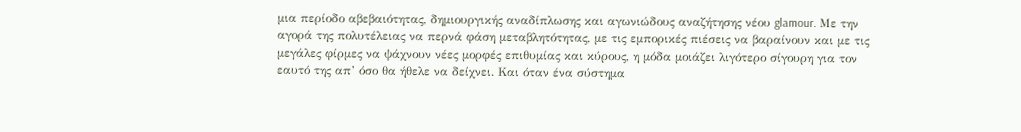μια περίοδο αβεβαιότητας, δημιουργικής αναδίπλωσης και αγωνιώδους αναζήτησης νέου glamour. Με την αγορά της πολυτέλειας να περνά φάση μεταβλητότητας, με τις εμπορικές πιέσεις να βαραίνουν και με τις μεγάλες φίρμες να ψάχνουν νέες μορφές επιθυμίας και κύρους, η μόδα μοιάζει λιγότερο σίγουρη για τον εαυτό της απ’ όσο θα ήθελε να δείχνει. Και όταν ένα σύστημα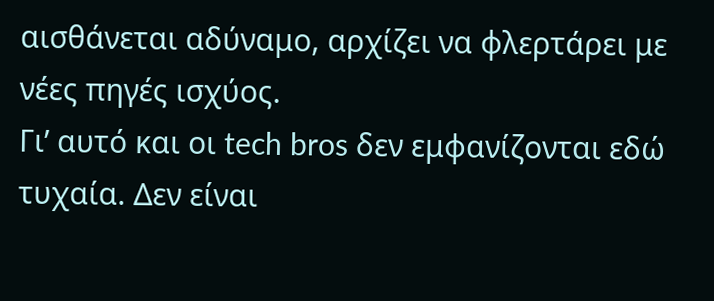αισθάνεται αδύναμο, αρχίζει να φλερτάρει με νέες πηγές ισχύος.
Γι’ αυτό και οι tech bros δεν εμφανίζονται εδώ τυχαία. Δεν είναι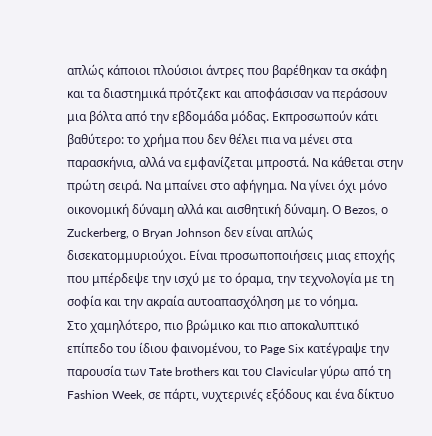απλώς κάποιοι πλούσιοι άντρες που βαρέθηκαν τα σκάφη και τα διαστημικά πρότζεκτ και αποφάσισαν να περάσουν μια βόλτα από την εβδομάδα μόδας. Εκπροσωπούν κάτι βαθύτερο: το χρήμα που δεν θέλει πια να μένει στα παρασκήνια, αλλά να εμφανίζεται μπροστά. Να κάθεται στην πρώτη σειρά. Να μπαίνει στο αφήγημα. Να γίνει όχι μόνο οικονομική δύναμη αλλά και αισθητική δύναμη. Ο Bezos, ο Zuckerberg, ο Bryan Johnson δεν είναι απλώς δισεκατομμυριούχοι. Είναι προσωποποιήσεις μιας εποχής που μπέρδεψε την ισχύ με το όραμα, την τεχνολογία με τη σοφία και την ακραία αυτοαπασχόληση με το νόημα.
Στο χαμηλότερο, πιο βρώμικο και πιο αποκαλυπτικό επίπεδο του ίδιου φαινομένου, το Page Six κατέγραψε την παρουσία των Tate brothers και του Clavicular γύρω από τη Fashion Week, σε πάρτι, νυχτερινές εξόδους και ένα δίκτυο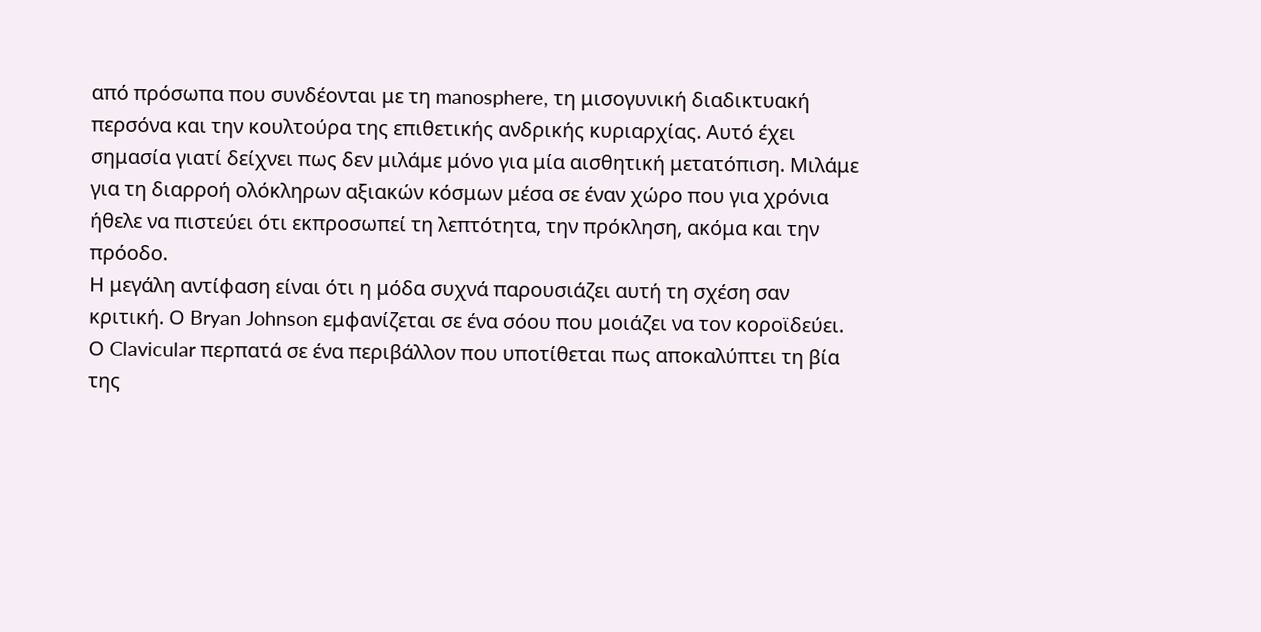από πρόσωπα που συνδέονται με τη manosphere, τη μισογυνική διαδικτυακή περσόνα και την κουλτούρα της επιθετικής ανδρικής κυριαρχίας. Αυτό έχει σημασία γιατί δείχνει πως δεν μιλάμε μόνο για μία αισθητική μετατόπιση. Μιλάμε για τη διαρροή ολόκληρων αξιακών κόσμων μέσα σε έναν χώρο που για χρόνια ήθελε να πιστεύει ότι εκπροσωπεί τη λεπτότητα, την πρόκληση, ακόμα και την πρόοδο.
Η μεγάλη αντίφαση είναι ότι η μόδα συχνά παρουσιάζει αυτή τη σχέση σαν κριτική. Ο Bryan Johnson εμφανίζεται σε ένα σόου που μοιάζει να τον κοροϊδεύει. Ο Clavicular περπατά σε ένα περιβάλλον που υποτίθεται πως αποκαλύπτει τη βία της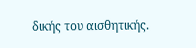δικής του αισθητικής.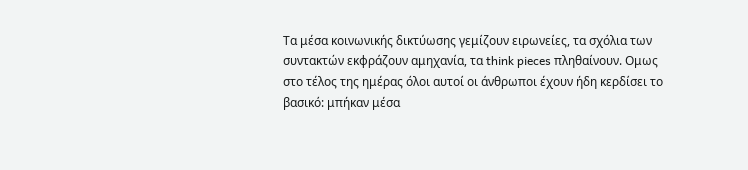Τα μέσα κοινωνικής δικτύωσης γεμίζουν ειρωνείες, τα σχόλια των συντακτών εκφράζουν αμηχανία, τα think pieces πληθαίνουν. Ομως στο τέλος της ημέρας όλοι αυτοί οι άνθρωποι έχουν ήδη κερδίσει το βασικό: μπήκαν μέσα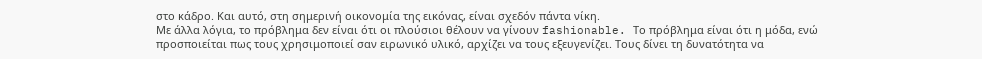στο κάδρο. Και αυτό, στη σημερινή οικονομία της εικόνας, είναι σχεδόν πάντα νίκη.
Με άλλα λόγια, το πρόβλημα δεν είναι ότι οι πλούσιοι θέλουν να γίνουν fashionable. Το πρόβλημα είναι ότι η μόδα, ενώ προσποιείται πως τους χρησιμοποιεί σαν ειρωνικό υλικό, αρχίζει να τους εξευγενίζει. Τους δίνει τη δυνατότητα να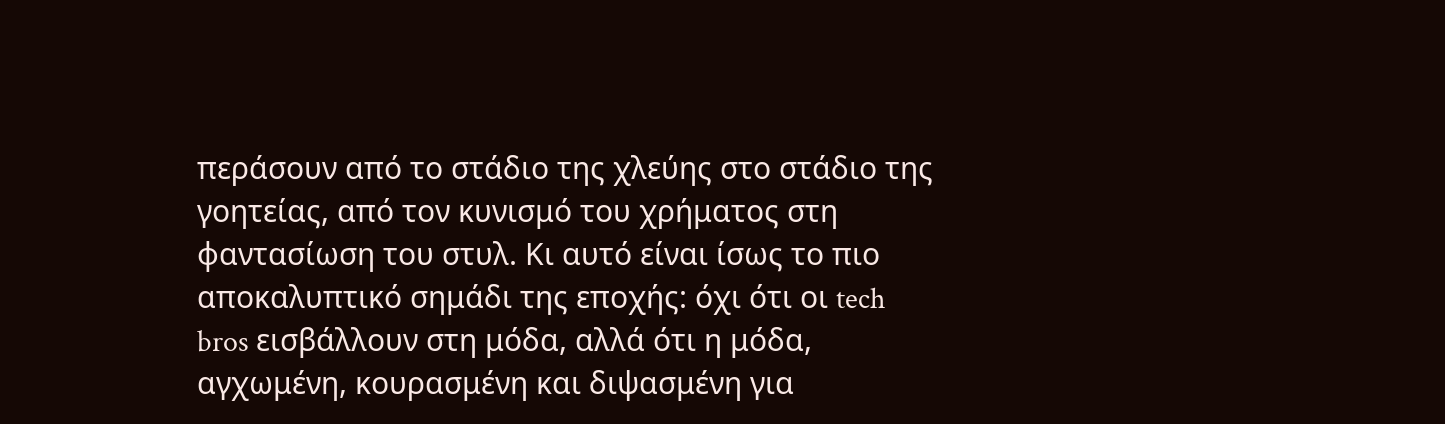περάσουν από το στάδιο της χλεύης στο στάδιο της γοητείας, από τον κυνισμό του χρήματος στη φαντασίωση του στυλ. Κι αυτό είναι ίσως το πιο αποκαλυπτικό σημάδι της εποχής: όχι ότι οι tech bros εισβάλλουν στη μόδα, αλλά ότι η μόδα, αγχωμένη, κουρασμένη και διψασμένη για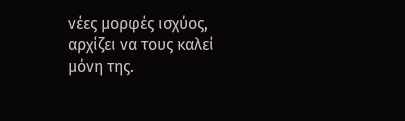νέες μορφές ισχύος, αρχίζει να τους καλεί μόνη της.